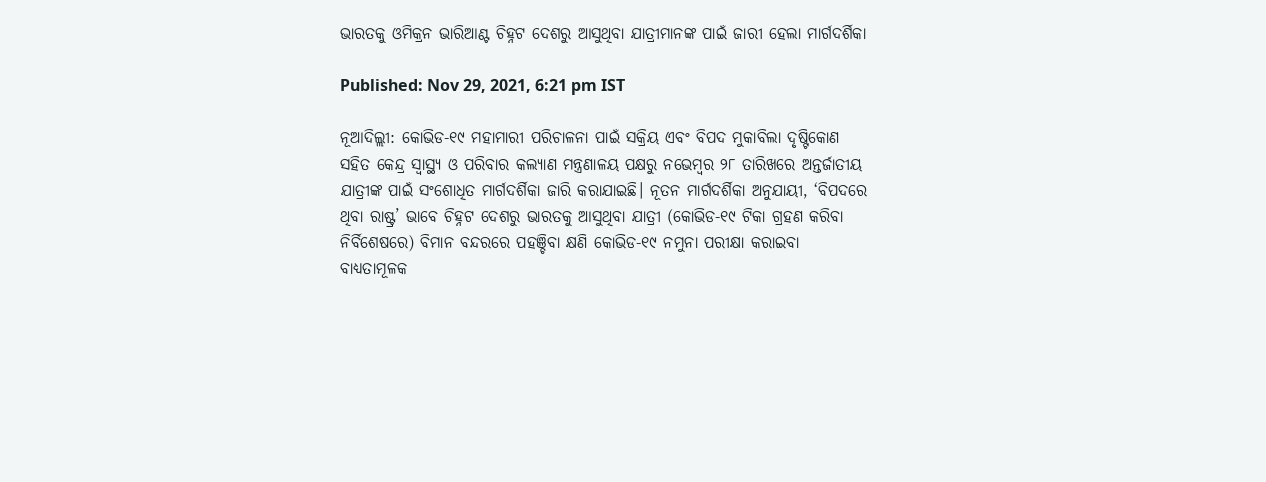ଭାରତକୁ ଓମିକ୍ରନ ଭାରିଆଣ୍ଟ ଚିହ୍ନଟ ଦେଶରୁ ଆସୁଥିବା ଯାତ୍ରୀମାନଙ୍କ ପାଇଁ ଜାରୀ ହେଲା ମାର୍ଗଦର୍ଶିକା

Published: Nov 29, 2021, 6:21 pm IST

ନୂଆଦିଲ୍ଲୀ: କୋଭିଡ-୧୯ ମହାମାରୀ ପରିଚାଳନା ପାଇଁ ସକ୍ରିୟ ଏବଂ ବିପଦ ମୁକାବିଲା ଦୃଷ୍ଟିକୋଣ ସହିତ କେନ୍ଦ୍ର ସ୍ୱାସ୍ଥ୍ୟ ଓ ପରିବାର କଲ୍ୟାଣ ମନ୍ତ୍ରଣାଳୟ ପକ୍ଷରୁ ନଭେମ୍ବର ୨୮ ତାରିଖରେ ଅନ୍ତର୍ଜାତୀୟ ଯାତ୍ରୀଙ୍କ ପାଇଁ ସଂଶୋଧିତ ମାର୍ଗଦର୍ଶିକା ଜାରି କରାଯାଇଛି। ନୂତନ ମାର୍ଗଦର୍ଶିକା ଅନୁଯାୟୀ, ‘ବିପଦରେ ଥିବା ରାଷ୍ଟ୍ର’ ଭାବେ ଚିହ୍ନଟ ଦେଶରୁ ଭାରତକୁ ଆସୁଥିବା ଯାତ୍ରୀ (କୋଭିଡ-୧୯ ଟିକା ଗ୍ରହଣ କରିବା ନିର୍ବିଶେଷରେ) ବିମାନ ବନ୍ଦରରେ ପହଞ୍ଚିବା କ୍ଷଣି କୋଭିଡ-୧୯ ନମୁନା ପରୀକ୍ଷା କରାଇବା ବାଧ୍ୟତାମୂଳକ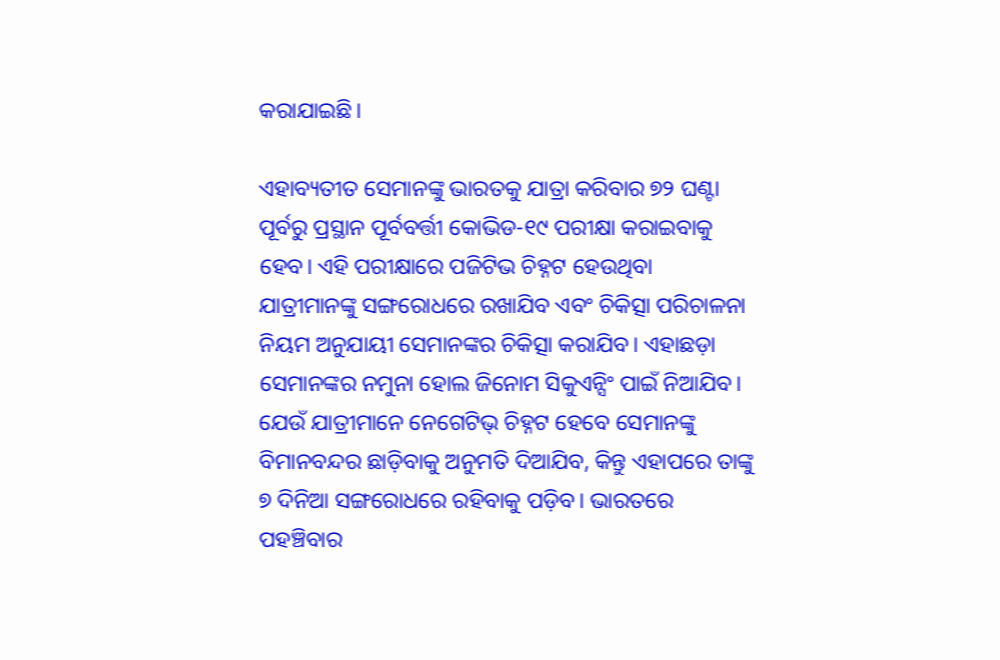କରାଯାଇଛି।

ଏହାବ୍ୟତୀତ ସେମାନଙ୍କୁ ଭାରତକୁ ଯାତ୍ରା କରିବାର ୭୨ ଘଣ୍ଟା ପୂର୍ବରୁ ପ୍ରସ୍ଥାନ ପୂର୍ବବର୍ତ୍ତୀ କୋଭିଡ-୧୯ ପରୀକ୍ଷା କରାଇବାକୁ ହେବ। ଏହି ପରୀକ୍ଷାରେ ପଜିଟିଭ ଚିହ୍ନଟ ହେଉଥିବା ଯାତ୍ରୀମାନଙ୍କୁ ସଙ୍ଗରୋଧରେ ରଖାଯିବ ଏବଂ ଚିକିତ୍ସା ପରିଚାଳନା ନିୟମ ଅନୁଯାୟୀ ସେମାନଙ୍କର ଚିକିତ୍ସା କରାଯିବ। ଏହାଛଡ଼ା ସେମାନଙ୍କର ନମୁନା ହୋଲ ଜିନୋମ ସିକୁଏନ୍ସିଂ ପାଇଁ ନିଆଯିବ। ଯେଉଁ ଯାତ୍ରୀମାନେ ନେଗେଟିଭ୍ ଚିହ୍ନଟ ହେବେ ସେମାନଙ୍କୁ ବିମାନବନ୍ଦର ଛାଡ଼ିବାକୁ ଅନୁମତି ଦିଆଯିବ, କିନ୍ତୁ ଏହାପରେ ତାଙ୍କୁ ୭ ଦିନିଆ ସଙ୍ଗରୋଧରେ ରହିବାକୁ ପଡ଼ିବ। ଭାରତରେ ପହଞ୍ଚିବାର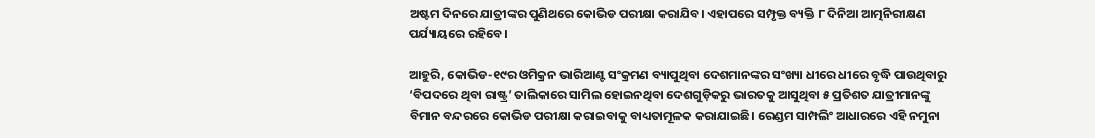ଅଷ୍ଟମ ଦିନରେ ଯାତ୍ରୀଙ୍କର ପୁଣିଥରେ କୋଭିଡ ପରୀକ୍ଷା କରାଯିବ। ଏହାପରେ ସମ୍ପୃକ୍ତ ବ୍ୟକ୍ତି ୮ ଦିନିଆ ଆତ୍ମନିରୀକ୍ଷଣ ପର୍ଯ୍ୟାୟରେ ରହିବେ।

ଆହୁରି, କୋଭିଡ-୧୯ର ଓମିକ୍ରନ ଭାରିଆଣ୍ଟ ସଂକ୍ରମଣ ବ୍ୟାପୁଥିବା ଦେଶମାନଙ୍କର ସଂଖ୍ୟା ଧୀରେ ଧୀରେ ବୃଦ୍ଧି ପାଉଥିବାରୁ ‘ବିପଦରେ ଥିବା ରାଷ୍ଟ୍ର’ ତାଲିକାରେ ସାମିଲ ହୋଇନଥିବା ଦେଶଗୁଡ଼ିକରୁ ଭାରତକୁ ଆସୁଥିବା ୫ ପ୍ରତିଶତ ଯାତ୍ରୀମାନଙ୍କୁ ବିମାନ ବନ୍ଦରରେ କୋଭିଡ ପରୀକ୍ଷା କରାଇବାକୁ ବାଧ୍ୟତାମୂଳକ କରାଯାଇଛି। ରେଣ୍ଡମ ସାମ୍ପଲିଂ ଆଧାରରେ ଏହି ନମୁନା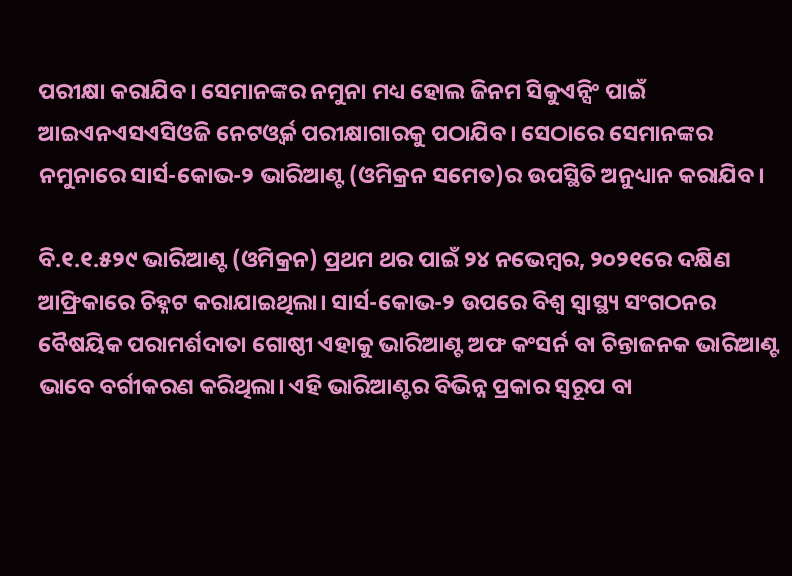ପରୀକ୍ଷା କରାଯିବ। ସେମାନଙ୍କର ନମୁନା ମଧ୍ୟ ହୋଲ ଜିନମ ସିକୁଏନ୍ସିଂ ପାଇଁ ଆଇଏନଏସଏସିଓଜି ନେଟଓ୍ବର୍କ ପରୀକ୍ଷାଗାରକୁ ପଠାଯିବ। ସେଠାରେ ସେମାନଙ୍କର ନମୁନାରେ‍ ସାର୍ସ-କୋଭ-୨ ଭାରିଆଣ୍ଟ (ଓମିକ୍ରନ ସମେତ)ର ଉପସ୍ଥିତି ଅନୁଧ୍ୟାନ କରାଯିବ।

ବି.୧.୧.୫୨୯ ଭାରିଆଣ୍ଟ (ଓମିକ୍ରନ) ପ୍ରଥମ ଥର ପାଇଁ ୨୪ ନଭେମ୍ବର, ୨୦୨୧ରେ ଦକ୍ଷିଣ ଆଫ୍ରିକାରେ ଚିହ୍ନଟ କରାଯାଇଥିଲା। ସାର୍ସ-କୋଭ-୨ ଉପରେ ବିଶ୍ବ ସ୍ୱାସ୍ଥ୍ୟ ସଂଗଠନର ବୈଷୟିକ ପରାମର୍ଶଦାତା ଗୋଷ୍ଠୀ ଏହାକୁ ଭାରିଆଣ୍ଟ ଅଫ କଂସର୍ନ ବା ଚିନ୍ତାଜନକ ଭାରିଆଣ୍ଟ ଭାବେ ବର୍ଗୀକରଣ କରିଥିଲା। ଏହି ଭାରିଆଣ୍ଟର ବିଭିନ୍ନ ପ୍ରକାର ସ୍ବରୂପ ବା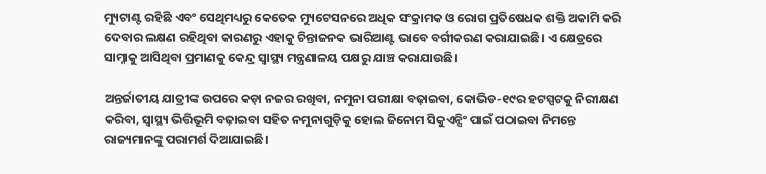ମ୍ୟୁଟାଣ୍ଟ ରହିଛି ଏବଂ ସେଥିମଧ୍ୟରୁ କେତେକ ମ୍ୟୁଟେସନରେ ଅଧିକ ସଂକ୍ରାମକ ଓ ରୋଗ ପ୍ରତିଷେଧକ ଶକ୍ତି ଅକାମି କରି ଦେବାର ଲକ୍ଷଣ ରହିଥିବା କାରଣରୁ ଏହାକୁ ଚିନ୍ତାଜନକ ଭାରିଆଣ୍ଟ ଭାବେ ବର୍ଗୀକରଣ କରାଯାଇଛି। ଏ କ୍ଷେତ୍ରରେ ସାମ୍ନାକୁ ଆସିଥିବା ପ୍ରମାଣକୁ କେନ୍ଦ୍ର ସ୍ୱାସ୍ଥ୍ୟ ମନ୍ତ୍ରଣାଳୟ ପକ୍ଷରୁ ଯାଞ୍ଚ କରାଯାଉଛି।

ଅନ୍ତର୍ଜାତୀୟ ଯାତ୍ରୀଙ୍କ ଉପରେ କଡ଼ା ନଜର ରଖିବା, ନମୁନା ପରୀକ୍ଷା ବଢ଼ାଇବା, କୋଭିଡ-୧୯ର ହଟସ୍ପଟକୁ ନିରୀକ୍ଷଣ କରିବା, ସ୍ୱାସ୍ଥ୍ୟ ଭିତ୍ତିଭୂମି ବଢ଼ାଇବା ସହିତ ନମୁନାଗୁଡ଼ିକୁ ହୋଲ ଜିନୋମ ସିକୁଏନ୍ସିଂ ପାଇଁ ପଠାଇବା ନିମନ୍ତେ ରାଜ୍ୟମାନଙ୍କୁ ପରାମର୍ଶ ଦିଆଯାଇଛି।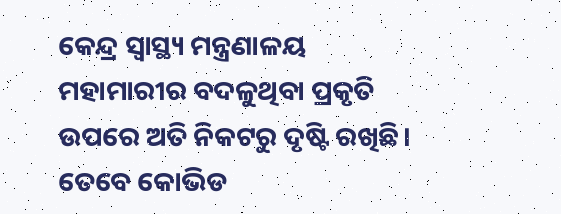କେନ୍ଦ୍ର ସ୍ୱାସ୍ଥ୍ୟ ମନ୍ତ୍ରଣାଳୟ ମହାମାରୀର ବଦଳୁଥିବା ପ୍ରକୃତି ଉପରେ ଅତି ନିକଟରୁ ଦୃଷ୍ଟି ରଖିଛି। ତେବେ କୋଭିଡ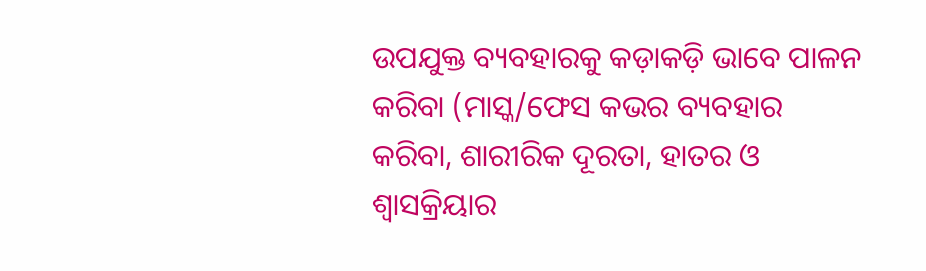ଉପଯୁକ୍ତ ବ୍ୟବହାରକୁ କଡ଼ାକଡ଼ି ଭାବେ ପାଳନ କରିବା (ମାସ୍କ/ଫେସ କଭର ବ୍ୟବହାର କରିବା, ଶାରୀରିକ ଦୂରତା, ହାତର ଓ ଶ୍ବାସକ୍ରିୟାର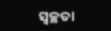ସ୍ବଚ୍ଛତା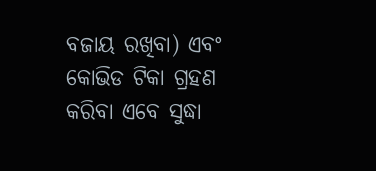ବଜାୟ ରଖିବା) ଏବଂ କୋଭିଡ ଟିକା ଗ୍ରହଣ କରିବା ଏବେ ସୁଦ୍ଧା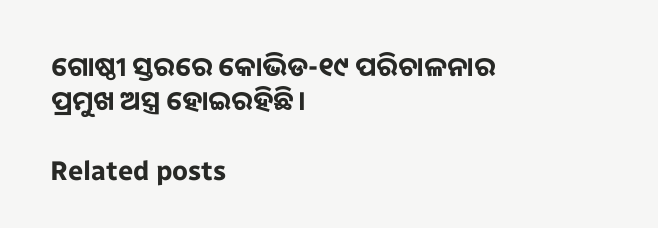ଗୋଷ୍ଠୀ ସ୍ତରରେ କୋଭିଡ-୧୯ ପରିଚାଳନାର ପ୍ରମୁଖ ଅସ୍ତ୍ର ହୋଇରହିଛି।

Related posts